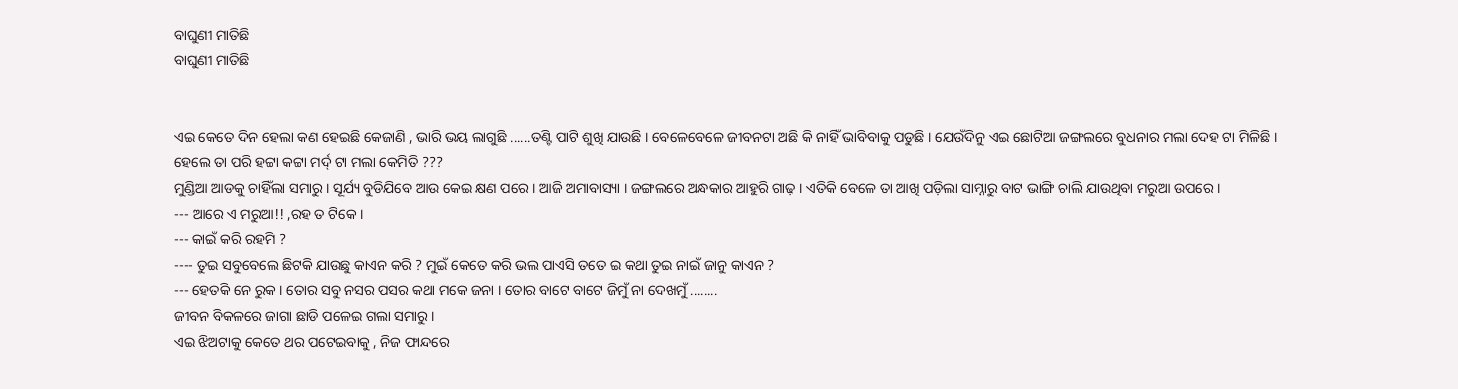ବାଘୁଣୀ ମାତିଛି
ବାଘୁଣୀ ମାତିଛି


ଏଇ କେତେ ଦିନ ହେଲା କଣ ହେଇଛି କେଜାଣି , ଭାରି ଭୟ ଲାଗୁଛି ......ତଣ୍ଟି ପାଟି ଶୁଖି ଯାଉଛି । ବେଳେବେଳେ ଜୀବନଟା ଅଛି କି ନାହିଁ ଭାବିବାକୁ ପଡୁଛି । ଯେଉଁଦିନୁ ଏଇ ଛୋଟିଆ ଜଙ୍ଗଲରେ ବୁଧନାର ମଲା ଦେହ ଟା ମିଳିଛି । ହେଲେ ତା ପରି ହଟ୍ଟା କଟ୍ଟା ମର୍ଦ୍ ଟା ମଲା କେମିତି ???
ମୁଣ୍ଡିଆ ଆଡକୁ ଚାହିଁଲା ସମାରୁ । ସୂର୍ଯ୍ୟ ବୁଡିଯିବେ ଆଉ କେଇ କ୍ଷଣ ପରେ । ଆଜି ଅମାବାସ୍ୟା । ଜଙ୍ଗଲରେ ଅନ୍ଧକାର ଆହୁରି ଗାଢ଼ । ଏତିକି ବେଳେ ତା ଆଖି ପଡ଼ିଲା ସାମ୍ନାରୁ ବାଟ ଭାଙ୍ଗି ଚାଲି ଯାଉଥିବା ମରୁଆ ଉପରେ ।
--- ଆରେ ଏ ମରୁଆ!! ,ରହ ତ ଟିକେ ।
--- କାଇଁ କରି ରହମି ?
---- ତୁଇ ସବୁବେଲେ ଛିଟକି ଯାଉଛୁ କାଏନ କରି ? ମୁଇଁ କେତେ କରି ଭଲ ପାଏସି ତତେ ଇ କଥା ତୁଇ ନାଇଁ ଜାନୁ କାଏନ ?
--- ହେତକି ନେ ରୁକ । ତୋର ସବୁ ନସର ପସର କଥା ମକେ ଜନା । ତୋର ବାଟେ ବାଟେ ଜିମୁଁ ନା ଦେଖମୁଁ ........
ଜୀବନ ବିକଳରେ ଜାଗା ଛାଡି ପଳେଇ ଗଲା ସମାରୁ ।
ଏଇ ଝିଅଟାକୁ କେତେ ଥର ପଟେଇବାକୁ , ନିଜ ଫାନ୍ଦରେ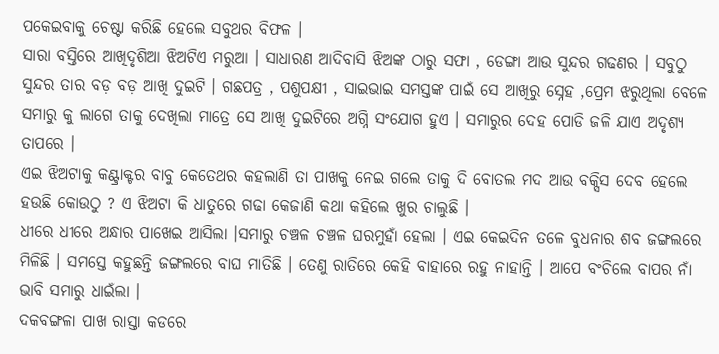ପକେଇବାକୁ ଚେଷ୍ଟା କରିଛି ହେଲେ ସବୁଥର ବିଫଳ ।
ସାରା ବସ୍ତିରେ ଆଖିଦୃଶିଆ ଝିଅଟିଏ ମରୁଆ । ସାଧାରଣ ଆଦିବାସି ଝିଅଙ୍କ ଠାରୁ ସଫା , ଡେଙ୍ଗା ଆଉ ସୁନ୍ଦର ଗଢଣର । ସବୁଠୁ ସୁନ୍ଦର ତାର ବଡ଼ ବଡ଼ ଆଖି ଦୁଇଟି । ଗଛପତ୍ର , ପଶୁପକ୍ଷୀ , ସାଇଭାଇ ସମସ୍ତଙ୍କ ପାଇଁ ସେ ଆଖିରୁ ସ୍ନେହ ,ପ୍ରେମ ଝରୁଥିଲା ବେଳେ ସମାରୁ କୁ ଲାଗେ ତାକୁ ଦେଖିଲା ମାତ୍ରେ ସେ ଆଖି ଦୁଇଟିରେ ଅଗ୍ନି ସଂଯୋଗ ହୁଏ । ସମାରୁର ଦେହ ପୋଡି ଜଳି ଯାଏ ଅଦୃଶ୍ୟ ତାପରେ ।
ଏଇ ଝିଅଟାକୁ କଣ୍ଟ୍ରାକ୍ଟର ବାବୁ କେତେଥର କହଲାଣି ତା ପାଖକୁ ନେଇ ଗଲେ ତାକୁ ଦି ବୋତଲ ମଦ ଆଉ ବକ୍ସିସ ଦେବ ହେଲେ ହଉଛି କୋଉଠୁ ? ଏ ଝିଅଟା କି ଧାତୁରେ ଗଢା କେଜାଣି କଥା କହିଲେ ଖୁର ଚାଲୁଛି ।
ଧୀରେ ଧୀରେ ଅନ୍ଧାର ପାଖେଇ ଆସିଲା ।ସମାରୁ ଚଞ୍ଚଳ ଚଞ୍ଚଳ ଘରମୁହାଁ ହେଲା । ଏଇ କେଇଦିନ ତଳେ ବୁଧନାର ଶବ ଜଙ୍ଗଲରେ ମିଳିଛି । ସମସ୍ତେ କହୁଛନ୍ତି ଜଙ୍ଗଲରେ ବାଘ ମାତିଛି । ତେଣୁ ରାତିରେ କେହି ବାହାରେ ରହୁ ନାହାନ୍ତି । ଆପେ ବଂଚିଲେ ବାପର ନାଁ ଭାବି ସମାରୁ ଧାଇଁଲା ।
ଦକବଙ୍ଗଳା ପାଖ ରାସ୍ତା କଡରେ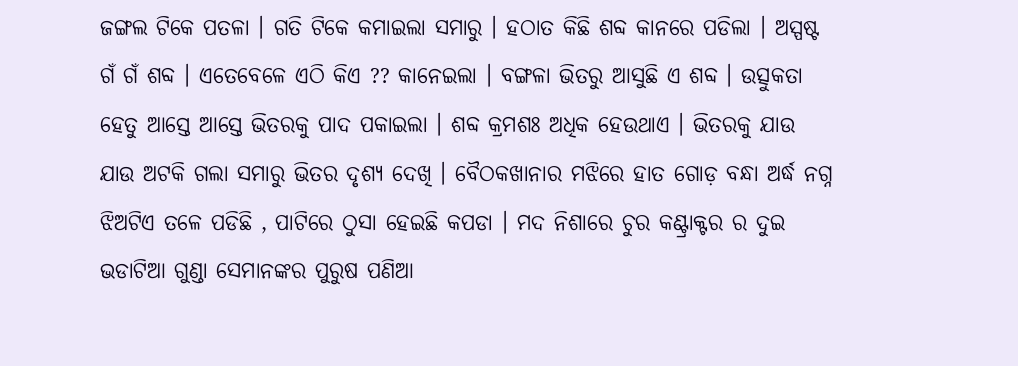ଜଙ୍ଗଲ ଟିକେ ପତଳା । ଗତି ଟିକେ କମାଇଲା ସମାରୁ । ହଠାତ କିଛି ଶବ୍ଦ କାନରେ ପଡିଲା । ଅସ୍ପଷ୍ଟ ଗଁ ଗଁ ଶବ୍ଦ । ଏତେବେଳେ ଏଠି କିଏ ?? କାନେଇଲା । ବଙ୍ଗଳା ଭିତରୁ ଆସୁଛି ଏ ଶବ୍ଦ । ଉତ୍ସୁକତା ହେତୁ ଆସ୍ତେ ଆସ୍ତେ ଭିତରକୁ ପାଦ ପକାଇଲା । ଶବ୍ଦ କ୍ରମଶଃ ଅଧିକ ହେଉଥାଏ । ଭିତରକୁ ଯାଉ ଯାଉ ଅଟକି ଗଲା ସମାରୁ ଭିତର ଦୃଶ୍ୟ ଦେଖି । ବୈଠକଖାନାର ମଝିରେ ହାତ ଗୋଡ଼ ବନ୍ଧା ଅର୍ଦ୍ଧ ନଗ୍ନ ଝିଅଟିଏ ତଳେ ପଡିଛି , ପାଟିରେ ଠୁସା ହେଇଛି କପଡା । ମଦ ନିଶାରେ ଚୁର କଣ୍ଟ୍ରାକ୍ଟର ର ଦୁଇ ଭଡାଟିଆ ଗୁଣ୍ଡା ସେମାନଙ୍କର ପୁରୁଷ ପଣିଆ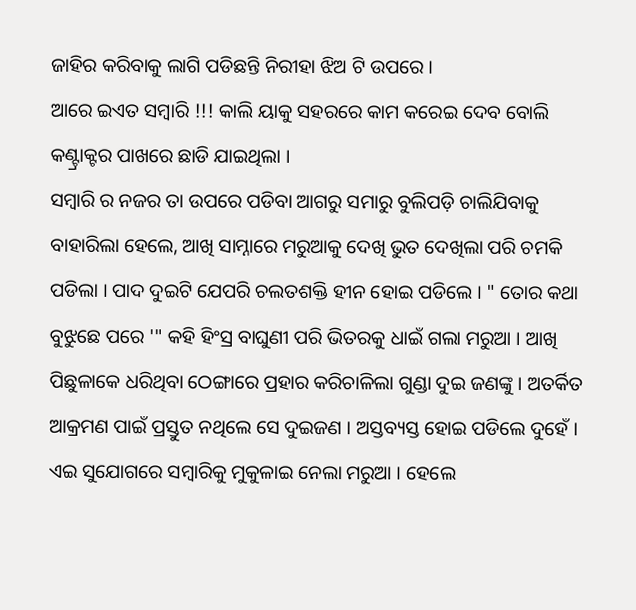ଜାହିର କରିବାକୁ ଲାଗି ପଡିଛନ୍ତି ନିରୀହା ଝିଅ ଟି ଉପରେ ।
ଆରେ ଇଏତ ସମ୍ବାରି !!! କାଲି ୟାକୁ ସହରରେ କାମ କରେଇ ଦେବ ବୋଲି କଣ୍ଟ୍ରାକ୍ଟର ପାଖରେ ଛାଡି ଯାଇଥିଲା ।
ସମ୍ବାରି ର ନଜର ତା ଉପରେ ପଡିବା ଆଗରୁ ସମାରୁ ବୁଲିପଡ଼ି ଚାଲିଯିବାକୁ ବାହାରିଲା ହେଲେ, ଆଖି ସାମ୍ନାରେ ମରୁଆକୁ ଦେଖି ଭୁତ ଦେଖିଲା ପରି ଚମକି ପଡିଲା । ପାଦ ଦୁଇଟି ଯେପରି ଚଲତଶକ୍ତି ହୀନ ହୋଇ ପଡିଲେ । " ତୋର କଥା ବୁଝୁଛେ ପରେ '" କହି ହିଂସ୍ର ବାଘୁଣୀ ପରି ଭିତରକୁ ଧାଇଁ ଗଲା ମରୁଆ । ଆଖି ପିଛୁଳାକେ ଧରିଥିବା ଠେଙ୍ଗାରେ ପ୍ରହାର କରିଚାଳିଲା ଗୁଣ୍ଡା ଦୁଇ ଜଣଙ୍କୁ । ଅତର୍କିତ ଆକ୍ରମଣ ପାଇଁ ପ୍ରସ୍ତୁତ ନଥିଲେ ସେ ଦୁଇଜଣ । ଅସ୍ତବ୍ୟସ୍ତ ହୋଇ ପଡିଲେ ଦୁହେଁ ।
ଏଇ ସୁଯୋଗରେ ସମ୍ବାରିକୁ ମୁକୁଳାଇ ନେଲା ମରୁଆ । ହେଲେ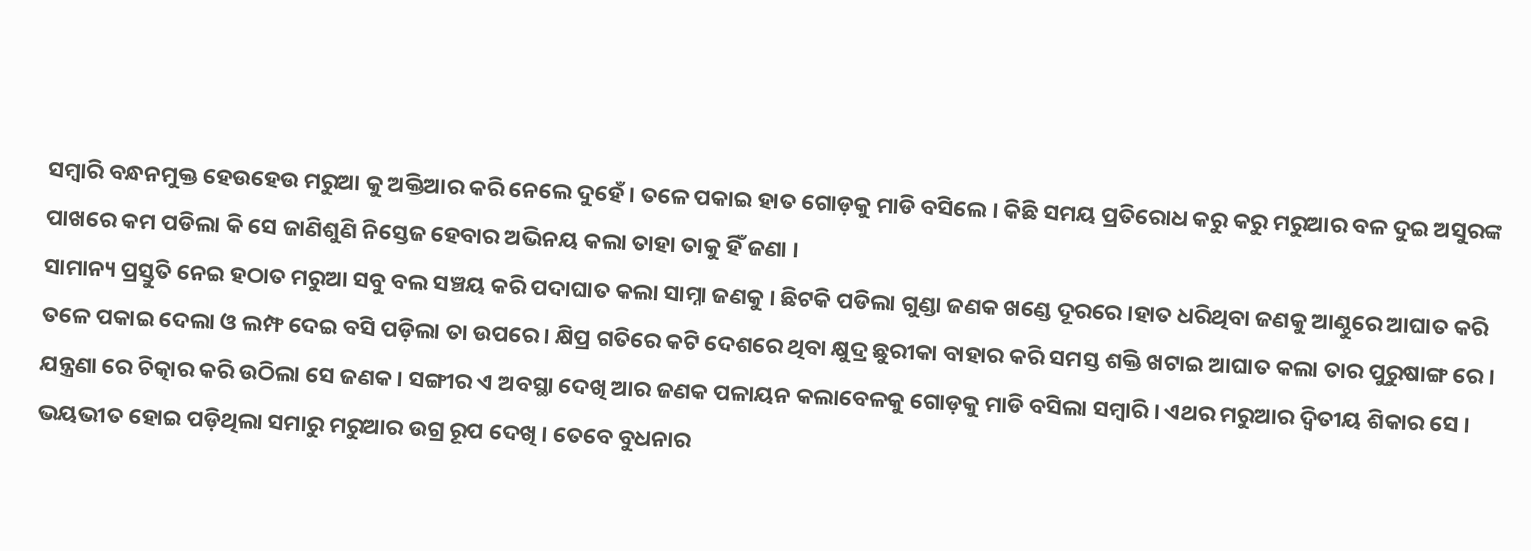ସମ୍ବାରି ବନ୍ଧନମୁକ୍ତ ହେଉହେଉ ମରୁଆ କୁ ଅକ୍ତିଆର କରି ନେଲେ ଦୁହେଁ । ତଳେ ପକାଇ ହାତ ଗୋଡ଼କୁ ମାଡି ବସିଲେ । କିଛି ସମୟ ପ୍ରତିରୋଧ କରୁ କରୁ ମରୁଆର ବଳ ଦୁଇ ଅସୁରଙ୍କ ପାଖରେ କମ ପଡିଲା କି ସେ ଜାଣିଶୁଣି ନିସ୍ତେଜ ହେବାର ଅଭିନୟ କଲା ତାହା ତାକୁ ହିଁ ଜଣା ।
ସାମାନ୍ୟ ପ୍ରସ୍ତୁତି ନେଇ ହଠାତ ମରୁଆ ସବୁ ବଲ ସଞ୍ଚୟ କରି ପଦାଘାତ କଲା ସାମ୍ନା ଜଣକୁ । ଛିଟକି ପଡିଲା ଗୁଣ୍ଡା ଜଣକ ଖଣ୍ଡେ ଦୂରରେ ।ହାତ ଧରିଥିବା ଜଣକୁ ଆଣ୍ଠୁରେ ଆଘାତ କରି ତଳେ ପକାଇ ଦେଲା ଓ ଲମ୍ଫ ଦେଇ ବସି ପଡ଼ିଲା ତା ଉପରେ । କ୍ଷିପ୍ର ଗତିରେ କଟି ଦେଶରେ ଥିବା କ୍ଷୁଦ୍ର ଛୁରୀକା ବାହାର କରି ସମସ୍ତ ଶକ୍ତି ଖଟାଇ ଆଘାତ କଲା ତାର ପୁରୁଷାଙ୍ଗ ରେ । ଯନ୍ତ୍ରଣା ରେ ଚିତ୍କାର କରି ଉଠିଲା ସେ ଜଣକ । ସଙ୍ଗୀର ଏ ଅବସ୍ଥା ଦେଖି ଆର ଜଣକ ପଳାୟନ କଲାବେଳକୁ ଗୋଡ଼କୁ ମାଡି ବସିଲା ସମ୍ବାରି । ଏଥର ମରୁଆର ଦ୍ୱିତୀୟ ଶିକାର ସେ ।
ଭୟଭୀତ ହୋଇ ପଡ଼ିଥିଲା ସମାରୁ ମରୁଆର ଉଗ୍ର ରୂପ ଦେଖି । ତେବେ ବୁଧନାର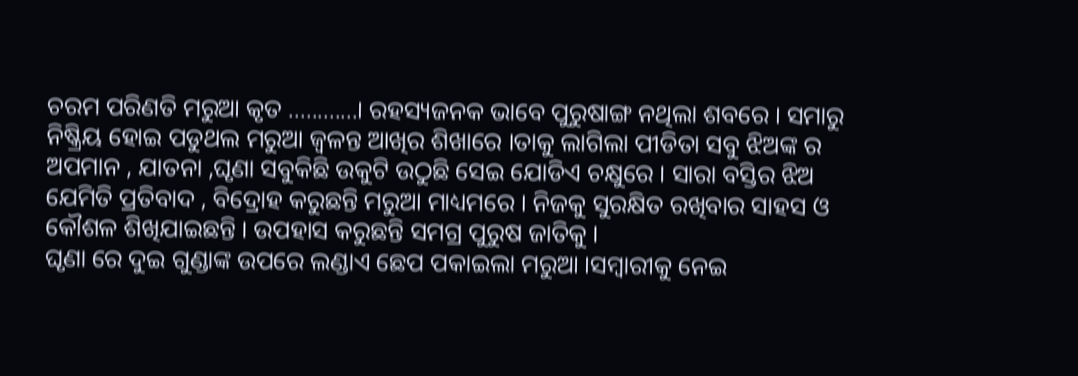ଚରମ ପରିଣତି ମରୁଆ କୃତ ............। ରହସ୍ୟଜନକ ଭାବେ ପୁରୁଷାଙ୍ଗ ନଥିଲା ଶବରେ । ସମାରୁ ନିଷ୍କ୍ରିୟ ହୋଇ ପଡୁଥଲ ମରୁଆ ଜ୍ୱଳନ୍ତ ଆଖିର ଶିଖାରେ ।ତାକୁ ଲାଗିଲା ପୀଡିତା ସବୁ ଝିଅଙ୍କ ର ଅପମାନ , ଯାତନା ,ଘୃଣା ସବୁକିଛି ଉକୁଟି ଉଠୁଛି ସେଇ ଯୋଡିଏ ଚକ୍ଷୁରେ । ସାରା ବସ୍ତିର ଝିଅ ଯେମିତି ପ୍ରତିବାଦ , ବିଦ୍ରୋହ କରୁଛନ୍ତି ମରୁଆ ମାଧ୍ୟମରେ । ନିଜକୁ ସୁରକ୍ଷିତ ରଖିବାର ସାହସ ଓ କୌଶଳ ଶିଖିଯାଇଛନ୍ତି । ଉପହାସ କରୁଛନ୍ତି ସମଗ୍ର ପୁରୁଷ ଜାତିକୁ ।
ଘୃଣା ରେ ଦୁଇ ଗୁଣ୍ଡାଙ୍କ ଉପରେ ଲଣ୍ଡାଏ ଛେପ ପକାଇଲା ମରୁଆ ।ସମ୍ବାରୀକୁ ନେଇ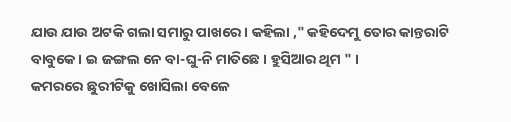ଯାଉ ଯାଉ ଅଟକି ଗଲା ସମାରୁ ପାଖରେ । କହିଲା ," କହିଦେମୁ ତୋର କାନ୍ତରାଟି ବାବୁକେ । ଇ ଜଙ୍ଗଲ ନେ ବା-ଘୁ-ନି ମାତିଛେ । ହୁସିଆର ଥିମ " ।
କମରରେ ଛୁରୀଟିକୁ ଖୋସିଲା ବେଳେ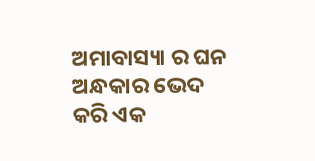ଅମାବାସ୍ୟା ର ଘନ ଅନ୍ଧକାର ଭେଦ କରି ଏକ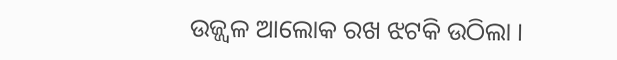ଉଜ୍ଜ୍ୱଳ ଆଲୋକ ରଖ ଝଟକି ଉଠିଲା ।